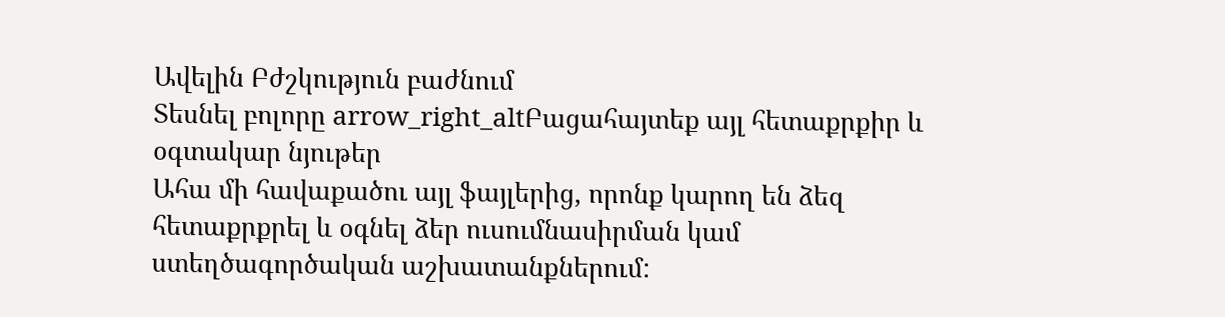Ավելին Բժշկություն բաժնում
Տեսնել բոլորը arrow_right_altԲացահայտեք այլ հետաքրքիր և օգտակար նյութեր
Ահա մի հավաքածու այլ ֆայլերից, որոնք կարող են ձեզ հետաքրքրել և օգնել ձեր ուսումնասիրման կամ ստեղծագործական աշխատանքներում: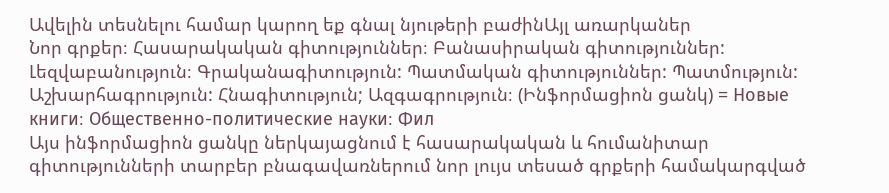Ավելին տեսնելու համար կարող եք գնալ նյութերի բաժինԱյլ առարկաներ
Նոր գրքեր։ Հասարակական գիտություններ։ Բանասիրական գիտություններ: Լեզվաբանություն։ Գրականագիտություն: Պատմական գիտություններ: Պատմություն: Աշխարհագրություն: Հնագիտություն; Ազգագրություն։ (Ինֆորմացիոն ցանկ) = Новые книги։ Общественно-политические науки։ Фил
Այս ինֆորմացիոն ցանկը ներկայացնում է հասարակական և հումանիտար գիտությունների տարբեր բնագավառներում նոր լույս տեսած գրքերի համակարգված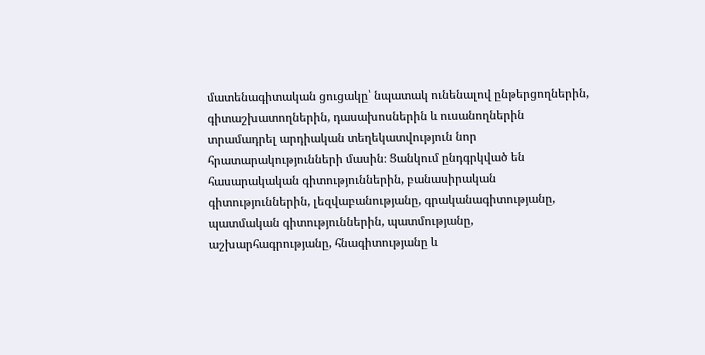մատենագիտական ցուցակը՝ նպատակ ունենալով ընթերցողներին, գիտաշխատողներին, դասախոսներին և ուսանողներին տրամադրել արդիական տեղեկատվություն նոր հրատարակությունների մասին։ Ցանկում ընդգրկված են հասարակական գիտություններին, բանասիրական գիտություններին, լեզվաբանությանը, գրականագիտությանը, պատմական գիտություններին, պատմությանը, աշխարհագրությանը, հնագիտությանը և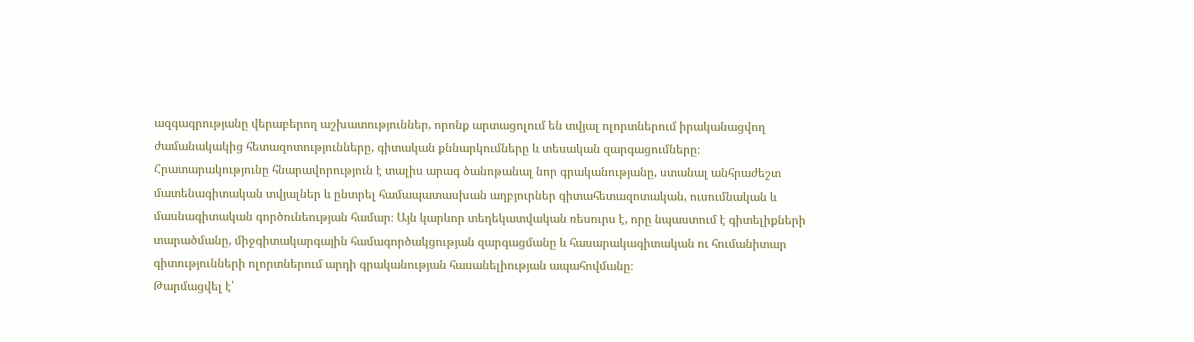ազգագրությանը վերաբերող աշխատություններ, որոնք արտացոլում են տվյալ ոլորտներում իրականացվող ժամանակակից հետազոտությունները, գիտական քննարկումները և տեսական զարգացումները։ Հրատարակությունը հնարավորություն է տալիս արագ ծանոթանալ նոր գրականությանը, ստանալ անհրաժեշտ մատենագիտական տվյալներ և ընտրել համապատասխան աղբյուրներ գիտահետազոտական, ուսումնական և մասնագիտական գործունեության համար։ Այն կարևոր տեղեկատվական ռեսուրս է, որը նպաստում է գիտելիքների տարածմանը, միջգիտակարգային համագործակցության զարգացմանը և հասարակագիտական ու հումանիտար գիտությունների ոլորտներում արդի գրականության հասանելիության ապահովմանը։
Թարմացվել է՝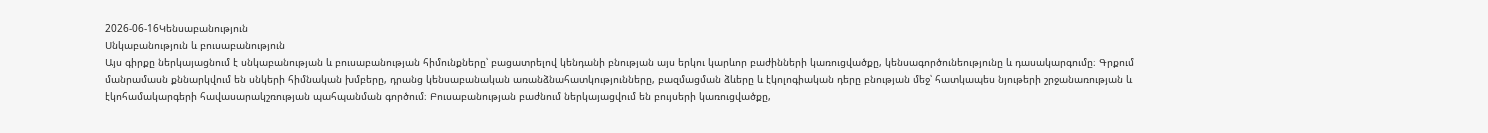2026-06-16Կենսաբանություն
Սնկաբանություն և բուսաբանություն
Այս գիրքը ներկայացնում է սնկաբանության և բուսաբանության հիմունքները՝ բացատրելով կենդանի բնության այս երկու կարևոր բաժինների կառուցվածքը, կենսագործունեությունը և դասակարգումը։ Գրքում մանրամասն քննարկվում են սնկերի հիմնական խմբերը, դրանց կենսաբանական առանձնահատկությունները, բազմացման ձևերը և էկոլոգիական դերը բնության մեջ՝ հատկապես նյութերի շրջանառության և էկոհամակարգերի հավասարակշռության պահպանման գործում։ Բուսաբանության բաժնում ներկայացվում են բույսերի կառուցվածքը,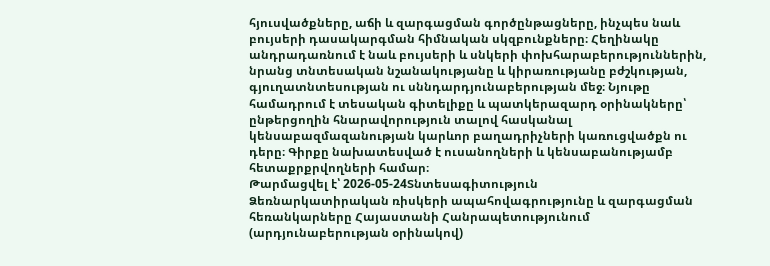հյուսվածքները, աճի և զարգացման գործընթացները, ինչպես նաև բույսերի դասակարգման հիմնական սկզբունքները։ Հեղինակը անդրադառնում է նաև բույսերի և սնկերի փոխհարաբերություններին, նրանց տնտեսական նշանակությանը և կիրառությանը բժշկության, գյուղատնտեսության ու սննդարդյունաբերության մեջ։ Նյութը համադրում է տեսական գիտելիքը և պատկերազարդ օրինակները՝ ընթերցողին հնարավորություն տալով հասկանալ կենսաբազմազանության կարևոր բաղադրիչների կառուցվածքն ու դերը։ Գիրքը նախատեսված է ուսանողների և կենսաբանությամբ հետաքրքրվողների համար։
Թարմացվել է՝ 2026-05-24Տնտեսագիտություն
Ձեռնարկատիրական ռիսկերի ապահովագրությունը և զարգացման հեռանկարները Հայաստանի Հանրապետությունում (արդյունաբերության օրինակով)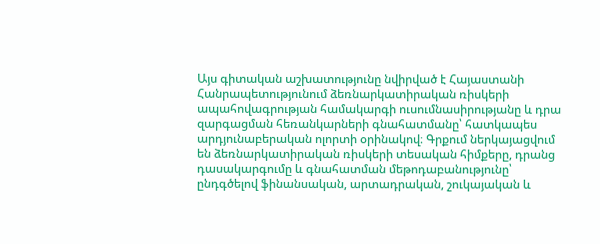Այս գիտական աշխատությունը նվիրված է Հայաստանի Հանրապետությունում ձեռնարկատիրական ռիսկերի ապահովագրության համակարգի ուսումնասիրությանը և դրա զարգացման հեռանկարների գնահատմանը՝ հատկապես արդյունաբերական ոլորտի օրինակով։ Գրքում ներկայացվում են ձեռնարկատիրական ռիսկերի տեսական հիմքերը, դրանց դասակարգումը և գնահատման մեթոդաբանությունը՝ ընդգծելով ֆինանսական, արտադրական, շուկայական և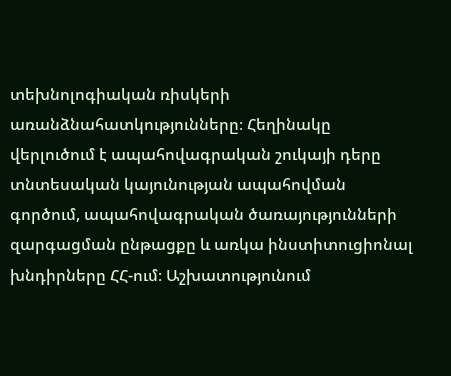տեխնոլոգիական ռիսկերի առանձնահատկությունները։ Հեղինակը վերլուծում է ապահովագրական շուկայի դերը տնտեսական կայունության ապահովման գործում, ապահովագրական ծառայությունների զարգացման ընթացքը և առկա ինստիտուցիոնալ խնդիրները ՀՀ-ում։ Աշխատությունում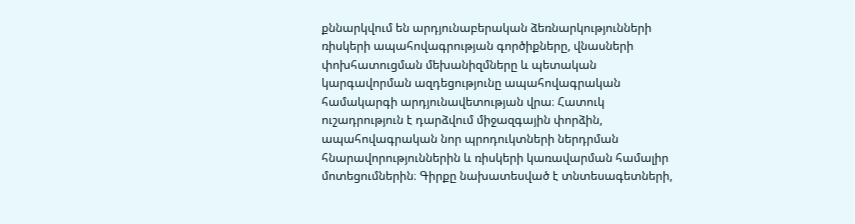քննարկվում են արդյունաբերական ձեռնարկությունների ռիսկերի ապահովագրության գործիքները, վնասների փոխհատուցման մեխանիզմները և պետական կարգավորման ազդեցությունը ապահովագրական համակարգի արդյունավետության վրա։ Հատուկ ուշադրություն է դարձվում միջազգային փորձին, ապահովագրական նոր պրոդուկտների ներդրման հնարավորություններին և ռիսկերի կառավարման համալիր մոտեցումներին։ Գիրքը նախատեսված է տնտեսագետների,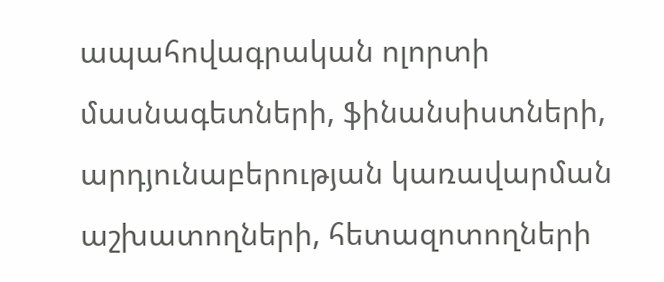ապահովագրական ոլորտի մասնագետների, ֆինանսիստների, արդյունաբերության կառավարման աշխատողների, հետազոտողների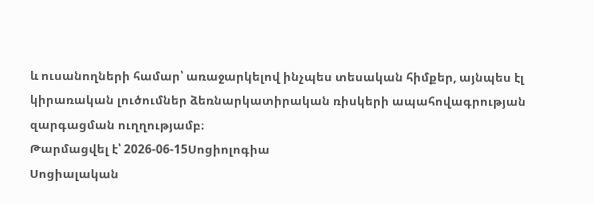և ուսանողների համար՝ առաջարկելով ինչպես տեսական հիմքեր, այնպես էլ կիրառական լուծումներ ձեռնարկատիրական ռիսկերի ապահովագրության զարգացման ուղղությամբ։
Թարմացվել է՝ 2026-06-15Սոցիոլոգիա
Սոցիալական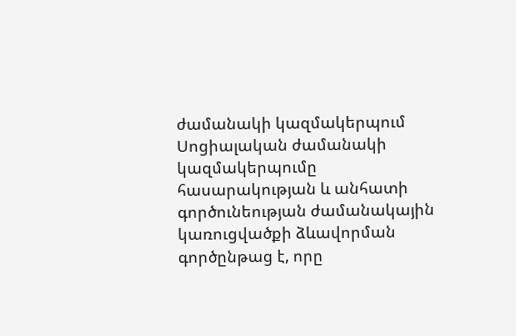ժամանակի կազմակերպում
Սոցիալական ժամանակի կազմակերպումը հասարակության և անհատի գործունեության ժամանակային կառուցվածքի ձևավորման գործընթաց է, որը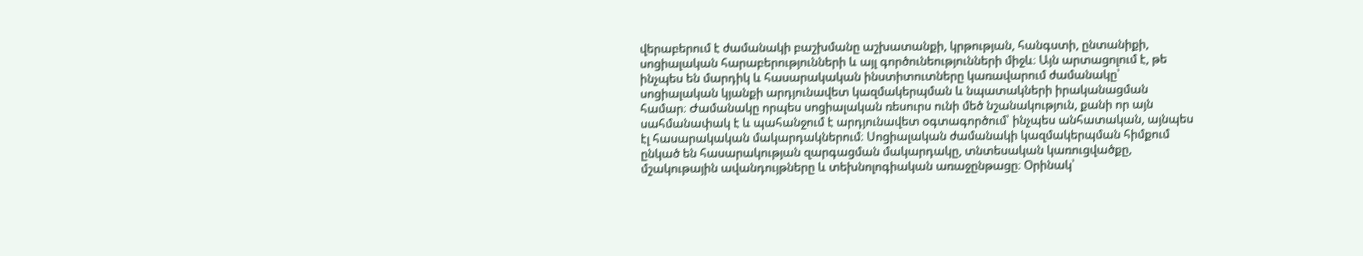վերաբերում է ժամանակի բաշխմանը աշխատանքի, կրթության, հանգստի, ընտանիքի, սոցիալական հարաբերությունների և այլ գործունեությունների միջև։ Այն արտացոլում է, թե ինչպես են մարդիկ և հասարակական ինստիտուտները կառավարում ժամանակը՝ սոցիալական կյանքի արդյունավետ կազմակերպման և նպատակների իրականացման համար։ Ժամանակը որպես սոցիալական ռեսուրս ունի մեծ նշանակություն, քանի որ այն սահմանափակ է և պահանջում է արդյունավետ օգտագործում՝ ինչպես անհատական, այնպես էլ հասարակական մակարդակներում։ Սոցիալական ժամանակի կազմակերպման հիմքում ընկած են հասարակության զարգացման մակարդակը, տնտեսական կառուցվածքը, մշակութային ավանդույթները և տեխնոլոգիական առաջընթացը։ Օրինակ՝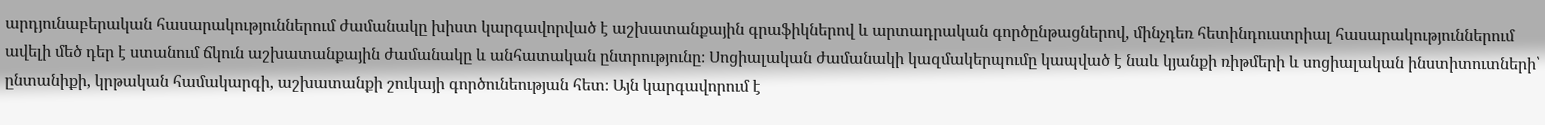արդյունաբերական հասարակություններում ժամանակը խիստ կարգավորված է աշխատանքային գրաֆիկներով և արտադրական գործընթացներով, մինչդեռ հետինդուստրիալ հասարակություններում ավելի մեծ դեր է ստանում ճկուն աշխատանքային ժամանակը և անհատական ընտրությունը։ Սոցիալական ժամանակի կազմակերպումը կապված է նաև կյանքի ռիթմերի և սոցիալական ինստիտուտների՝ ընտանիքի, կրթական համակարգի, աշխատանքի շուկայի գործունեության հետ։ Այն կարգավորում է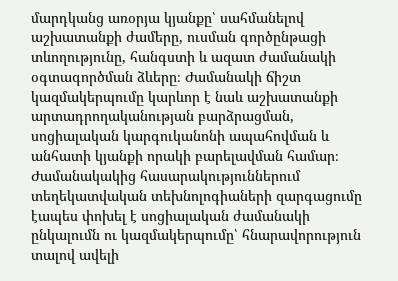մարդկանց առօրյա կյանքը՝ սահմանելով աշխատանքի ժամերը, ուսման գործընթացի տևողությունը, հանգստի և ազատ ժամանակի օգտագործման ձևերը։ Ժամանակի ճիշտ կազմակերպումը կարևոր է նաև աշխատանքի արտադրողականության բարձրացման, սոցիալական կարգուկանոնի ապահովման և անհատի կյանքի որակի բարելավման համար։ Ժամանակակից հասարակություններում տեղեկատվական տեխնոլոգիաների զարգացումը էապես փոխել է սոցիալական ժամանակի ընկալումն ու կազմակերպումը՝ հնարավորություն տալով ավելի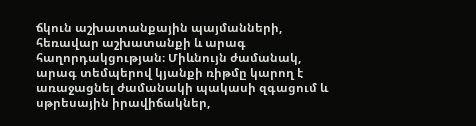ճկուն աշխատանքային պայմանների, հեռավար աշխատանքի և արագ հաղորդակցության։ Միևնույն ժամանակ, արագ տեմպերով կյանքի ռիթմը կարող է առաջացնել ժամանակի պակասի զգացում և սթրեսային իրավիճակներ,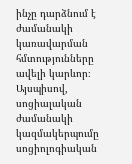ինչը դարձնում է ժամանակի կառավարման հմտությունները ավելի կարևոր։ Այսպիսով, սոցիալական ժամանակի կազմակերպումը սոցիոլոգիական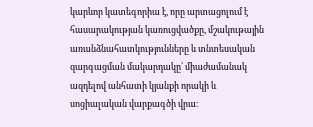կարևոր կատեգորիա է, որը արտացոլում է հասարակության կառուցվածքը, մշակութային առանձնահատկությունները և տնտեսական զարգացման մակարդակը՝ միաժամանակ ազդելով անհատի կյանքի որակի և սոցիալական վարքագծի վրա։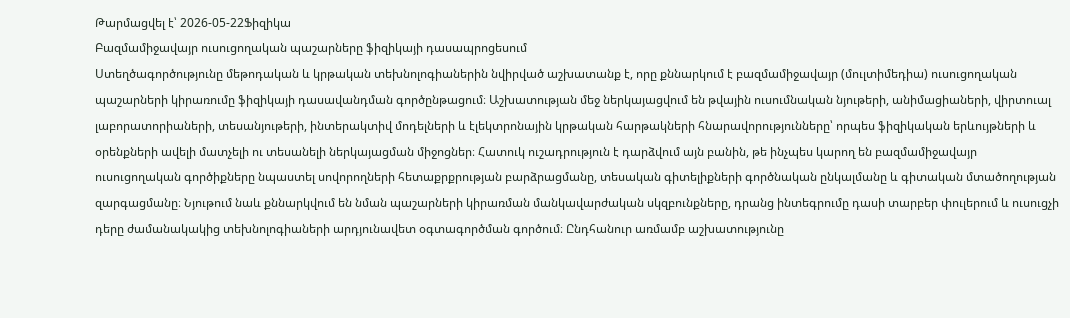Թարմացվել է՝ 2026-05-22Ֆիզիկա
Բազմամիջավայր ուսուցողական պաշարները ֆիզիկայի դասապրոցեսում
Ստեղծագործությունը մեթոդական և կրթական տեխնոլոգիաներին նվիրված աշխատանք է, որը քննարկում է բազմամիջավայր (մուլտիմեդիա) ուսուցողական պաշարների կիրառումը ֆիզիկայի դասավանդման գործընթացում։ Աշխատության մեջ ներկայացվում են թվային ուսումնական նյութերի, անիմացիաների, վիրտուալ լաբորատորիաների, տեսանյութերի, ինտերակտիվ մոդելների և էլեկտրոնային կրթական հարթակների հնարավորությունները՝ որպես ֆիզիկական երևույթների և օրենքների ավելի մատչելի ու տեսանելի ներկայացման միջոցներ։ Հատուկ ուշադրություն է դարձվում այն բանին, թե ինչպես կարող են բազմամիջավայր ուսուցողական գործիքները նպաստել սովորողների հետաքրքրության բարձրացմանը, տեսական գիտելիքների գործնական ընկալմանը և գիտական մտածողության զարգացմանը։ Նյութում նաև քննարկվում են նման պաշարների կիրառման մանկավարժական սկզբունքները, դրանց ինտեգրումը դասի տարբեր փուլերում և ուսուցչի դերը ժամանակակից տեխնոլոգիաների արդյունավետ օգտագործման գործում։ Ընդհանուր առմամբ աշխատությունը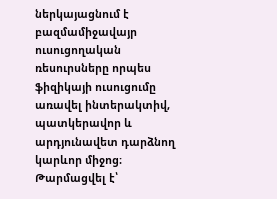ներկայացնում է բազմամիջավայր ուսուցողական ռեսուրսները որպես ֆիզիկայի ուսուցումը առավել ինտերակտիվ, պատկերավոր և արդյունավետ դարձնող կարևոր միջոց։
Թարմացվել է՝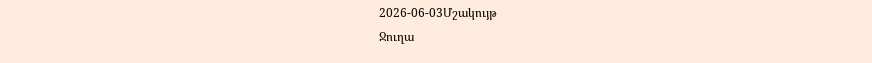2026-06-03Մշակույթ
Ջուղա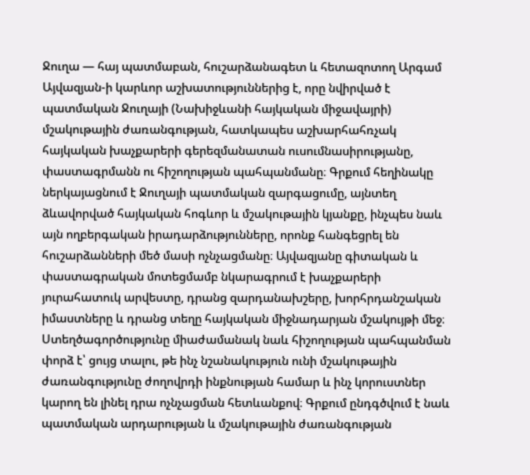Ջուղա — հայ պատմաբան, հուշարձանագետ և հետազոտող Արգամ Այվազյան-ի կարևոր աշխատություններից է, որը նվիրված է պատմական Ջուղայի (Նախիջևանի հայկական միջավայրի) մշակութային ժառանգության, հատկապես աշխարհահռչակ հայկական խաչքարերի գերեզմանատան ուսումնասիրությանը, փաստագրմանն ու հիշողության պահպանմանը։ Գրքում հեղինակը ներկայացնում է Ջուղայի պատմական զարգացումը, այնտեղ ձևավորված հայկական հոգևոր և մշակութային կյանքը, ինչպես նաև այն ողբերգական իրադարձությունները, որոնք հանգեցրել են հուշարձանների մեծ մասի ոչնչացմանը։ Այվազյանը գիտական և փաստագրական մոտեցմամբ նկարագրում է խաչքարերի յուրահատուկ արվեստը, դրանց զարդանախշերը, խորհրդանշական իմաստները և դրանց տեղը հայկական միջնադարյան մշակույթի մեջ։ Ստեղծագործությունը միաժամանակ նաև հիշողության պահպանման փորձ է՝ ցույց տալու, թե ինչ նշանակություն ունի մշակութային ժառանգությունը ժողովրդի ինքնության համար և ինչ կորուստներ կարող են լինել դրա ոչնչացման հետևանքով։ Գրքում ընդգծվում է նաև պատմական արդարության և մշակութային ժառանգության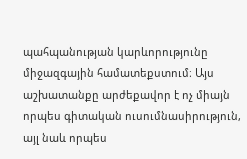պահպանության կարևորությունը միջազգային համատեքստում։ Այս աշխատանքը արժեքավոր է ոչ միայն որպես գիտական ուսումնասիրություն, այլ նաև որպես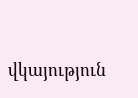վկայություն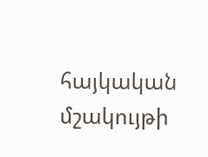հայկական մշակույթի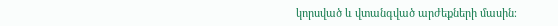կորսված և վտանգված արժեքների մասին։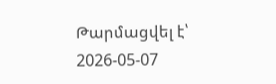Թարմացվել է՝ 2026-05-07